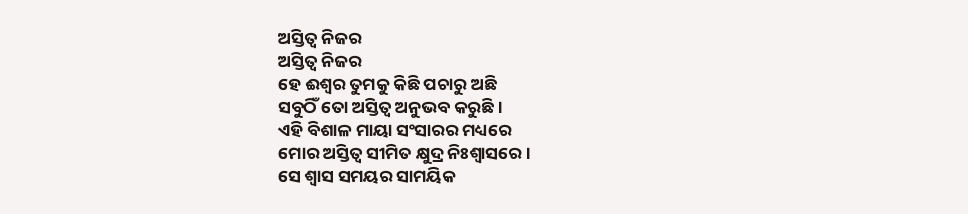ଅସ୍ତିତ୍ୱ ନିଜର
ଅସ୍ତିତ୍ୱ ନିଜର
ହେ ଈଶ୍ଵର ତୁମକୁ କିଛି ପଚାରୁ ଅଛି
ସବୁଠିଁ ତୋ ଅସ୍ତିତ୍ୱ ଅନୁଭବ କରୁଛି ।
ଏହି ବିଶାଳ ମାୟା ସଂସାରର ମଧ୍ୟରେ
ମୋର ଅସ୍ତିତ୍ୱ ସୀମିତ କ୍ଷୁଦ୍ର ନିଃଶ୍ଵାସରେ।
ସେ ଶ୍ଵାସ ସମୟର ସାମୟିକ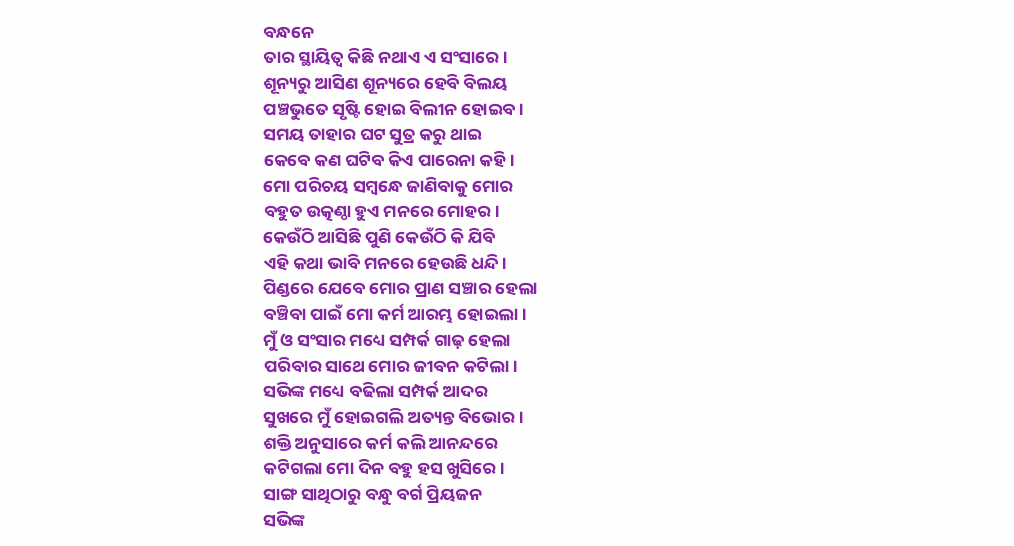ବନ୍ଧନେ
ତାର ସ୍ଥାୟିତ୍ଵ କିଛି ନଥାଏ ଏ ସଂସାରେ।
ଶୂନ୍ୟରୁ ଆସିଣ ଶୂନ୍ୟରେ ହେବି ବିଲୟ
ପଞ୍ଚଭୁତେ ସୃଷ୍ଟି ହୋଇ ବିଲୀନ ହୋଇବ।
ସମୟ ତାହାର ଘଟ ସୁତ୍ର କରୁ ଥାଇ
କେବେ କଣ ଘଟିବ କିଏ ପାରେନା କହି।
ମୋ ପରିଚୟ ସମ୍ବନ୍ଧେ ଜାଣିବାକୁ ମୋର
ବହୁତ ଉତ୍କଣ୍ଠା ହୁଏ ମନରେ ମୋହର।
କେଉଁଠି ଆସିଛି ପୁଣି କେଉଁଠି କି ଯିବି
ଏହି କଥା ଭାବି ମନରେ ହେଉଛି ଧନ୍ଦି।
ପିଣ୍ଡରେ ଯେବେ ମୋର ପ୍ରାଣ ସଞ୍ଚାର ହେଲା
ବଞ୍ଚିବା ପାଇଁ ମୋ କର୍ମ ଆରମ୍ଭ ହୋଇଲା।
ମୁଁ ଓ ସଂସାର ମଧ୍ୟେ ସମ୍ପର୍କ ଗାଢ଼ ହେଲା
ପରିବାର ସାଥେ ମୋର ଜୀବନ କଟିଲା।
ସଭିଙ୍କ ମଧ୍ୟେ ବଢିଲା ସମ୍ପର୍କ ଆଦର
ସୁଖରେ ମୁଁ ହୋଇଗଲି ଅତ୍ୟନ୍ତ ବିଭୋର।
ଶକ୍ତି ଅନୁସାରେ କର୍ମ କଲି ଆନନ୍ଦରେ
କଟିଗଲା ମୋ ଦିନ ବହୁ ହସ ଖୁସିରେ।
ସାଙ୍ଗ ସାଥିଠାରୁ ବନ୍ଧୁ ବର୍ଗ ପ୍ରିୟଜନ
ସଭିଙ୍କ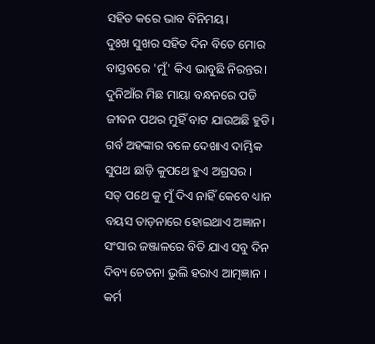ସହିତ କରେ ଭାବ ବିନିମୟ।
ଦୁଃଖ ସୁଖର ସହିତ ଦିନ ବିତେ ମୋର
ବାସ୍ତବରେ 'ମୁଁ' କିଏ ଭାବୁଛି ନିରନ୍ତର।
ଦୁନିଆଁର ମିଛ ମାୟା ବନ୍ଧନରେ ପଡି
ଜୀବନ ପଥର ମୁହିଁ ବାଟ ଯାଉଅଛି ହୁଡି।
ଗର୍ବ ଅହଙ୍କାର ବଳେ ଦେଖାଏ ଦାମ୍ଭିକ
ସୁପଥ ଛାଡ଼ି କୁପଥେ ହୁଏ ଅଗ୍ରସର ।
ସତ୍ ପଥେ କୁ ମୁଁ ଦିଏ ନାହିଁ କେବେ ଧ୍ୟାନ
ବୟସ ତାଡ଼ନାରେ ହୋଇଥାଏ ଅଜ୍ଞାନ।
ସଂସାର ଜଞ୍ଜାଳରେ ବିତି ଯାଏ ସବୁ ଦିନ
ଦିବ୍ୟ ଚେତନା ଭୁଲି ହରାଏ ଆତ୍ମଜ୍ଞାନ ।
କର୍ମ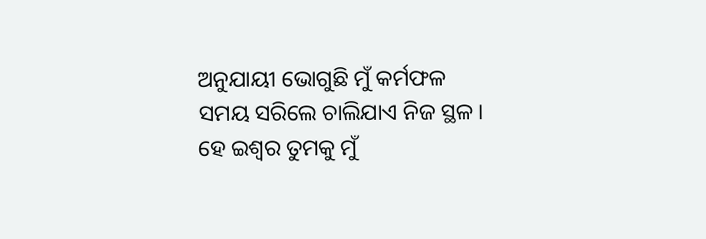ଅନୁଯାୟୀ ଭୋଗୁଛି ମୁଁ କର୍ମଫଳ
ସମୟ ସରିଲେ ଚାଲିଯାଏ ନିଜ ସ୍ଥଳ।
ହେ ଇଶ୍ଵର ତୁମକୁ ମୁଁ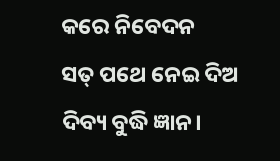କରେ ନିବେଦନ
ସତ୍ ପଥେ ନେଇ ଦିଅ ଦିବ୍ୟ ବୁଦ୍ଧି ଜ୍ଞାନ।